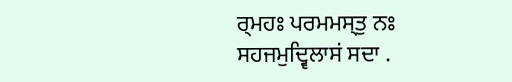ਰ੍ਮਹਃ ਪਰਮਮਸ੍ਤੁ ਨਃ ਸਹਜਮੁਦ੍ਵਿਲਾਸਂ ਸਦਾ .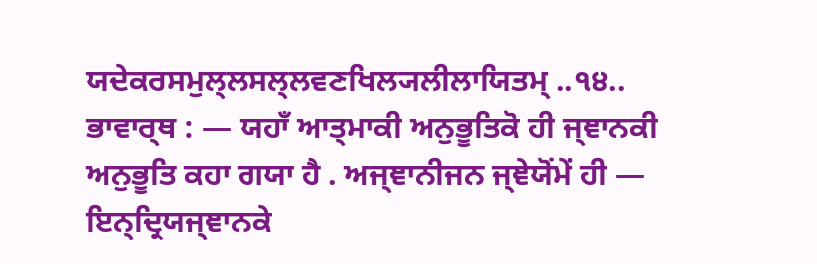ਯਦੇਕਰਸਮੁਲ੍ਲਸਲ੍ਲਵਣਖਿਲ੍ਯਲੀਲਾਯਿਤਮ੍ ..੧੪..
ਭਾਵਾਰ੍ਥ : — ਯਹਾਁ ਆਤ੍ਮਾਕੀ ਅਨੁਭੂਤਿਕੋ ਹੀ ਜ੍ਞਾਨਕੀ ਅਨੁਭੂਤਿ ਕਹਾ ਗਯਾ ਹੈ . ਅਜ੍ਞਾਨੀਜਨ ਜ੍ਞੇਯੋਂਮੇਂ ਹੀ — ਇਨ੍ਦ੍ਰਿਯਜ੍ਞਾਨਕੇ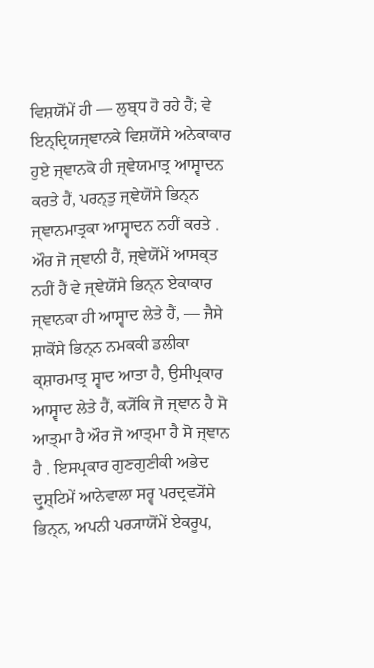ਵਿਸ਼ਯੋਂਮੇਂ ਹੀ — ਲੁਬ੍ਧ ਹੋ ਰਹੇ ਹੈਂ; ਵੇ ਇਨ੍ਦ੍ਰਿਯਜ੍ਞਾਨਕੇ ਵਿਸ਼ਯੋਂਸੇ ਅਨੇਕਾਕਾਰ ਹੁਏ ਜ੍ਞਾਨਕੋ ਹੀ ਜ੍ਞੇਯਮਾਤ੍ਰ ਆਸ੍ਵਾਦਨ ਕਰਤੇ ਹੈਂ, ਪਰਨ੍ਤੁ ਜ੍ਞੇਯੋਂਸੇ ਭਿਨ੍ਨ ਜ੍ਞਾਨਮਾਤ੍ਰਕਾ ਆਸ੍ਵਾਦਨ ਨਹੀਂ ਕਰਤੇ . ਔਰ ਜੋ ਜ੍ਞਾਨੀ ਹੈਂ, ਜ੍ਞੇਯੋਂਮੇਂ ਆਸਕ੍ਤ ਨਹੀਂ ਹੈਂ ਵੇ ਜ੍ਞੇਯੋਂਸੇ ਭਿਨ੍ਨ ਏਕਾਕਾਰ ਜ੍ਞਾਨਕਾ ਹੀ ਆਸ੍ਵਾਦ ਲੇਤੇ ਹੈਂ, — ਜੈਸੇ ਸ਼ਾਕੋਂਸੇ ਭਿਨ੍ਨ ਨਮਕਕੀ ਡਲੀਕਾ ਕ੍ਸ਼ਾਰਮਾਤ੍ਰ ਸ੍ਵਾਦ ਆਤਾ ਹੈ, ਉਸੀਪ੍ਰਕਾਰ ਆਸ੍ਵਾਦ ਲੇਤੇ ਹੈਂ, ਕ੍ਯੋਂਕਿ ਜੋ ਜ੍ਞਾਨ ਹੈ ਸੋ ਆਤ੍ਮਾ ਹੈ ਔਰ ਜੋ ਆਤ੍ਮਾ ਹੈ ਸੋ ਜ੍ਞਾਨ ਹੈ . ਇਸਪ੍ਰਕਾਰ ਗੁਣਗੁਣੀਕੀ ਅਭੇਦ ਦ੍ਰੁਸ਼੍ਟਿਮੇਂ ਆਨੇਵਾਲਾ ਸਰ੍ਵ ਪਰਦ੍ਰਵ੍ਯੋਂਸੇ ਭਿਨ੍ਨ, ਅਪਨੀ ਪਰ੍ਯਾਯੋਂਮੇਂ ਏਕਰੂਪ,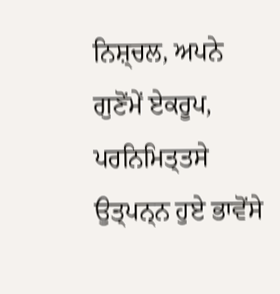ਨਿਸ਼੍ਚਲ, ਅਪਨੇ ਗੁਣੋਂਮੇਂ ਏਕਰੂਪ, ਪਰਨਿਮਿਤ੍ਤਸੇ ਉਤ੍ਪਨ੍ਨ ਹੁਏ ਭਾਵੋਂਸੇ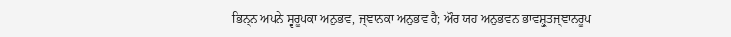ਭਿਨ੍ਨ ਅਪਨੇ ਸ੍ਵਰੂਪਕਾ ਅਨੁਭਵ, ਜ੍ਞਾਨਕਾ ਅਨੁਭਵ ਹੈ; ਔਰ ਯਹ ਅਨੁਭਵਨ ਭਾਵਸ਼੍ਰੁਤਜ੍ਞਾਨਰੂਪ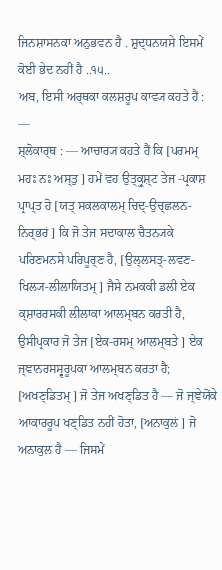ਜਿਨਸ਼ਾਸਨਕਾ ਅਨੁਭਵਨ ਹੈ . ਸ਼ੁਦ੍ਧਨਯਸੇ ਇਸਮੇਂ ਕੋਈ ਭੇਦ ਨਹੀਂ ਹੈ ..੧੫..
ਅਬ, ਇਸੀ ਅਰ੍ਥਕਾ ਕਲਸ਼ਰੂਪ ਕਾਵ੍ਯ ਕਹਤੇ ਹੈਂ : —
ਸ਼੍ਲੋਕਾਰ੍ਥ : — ਆਚਾਰ੍ਯ ਕਹਤੇ ਹੈਂ ਕਿ [ਪਰਮਮ੍ ਮਹਃ ਨਃ ਅਸ੍ਤੁ ] ਹਮੇਂ ਵਹ ਉਤ੍ਕ੍ਰੁਸ਼੍ਟ ਤੇਜ -ਪ੍ਰਕਾਸ਼ ਪ੍ਰਾਪ੍ਤ ਹੋ [ਯਤ੍ ਸਕਲਕਾਲਮ੍ ਚਿਦ੍-ਉਚ੍ਛਲਨ-ਨਿਰ੍ਭਰਂ ] ਕਿ ਜੋ ਤੇਜ ਸਦਾਕਾਲ ਚੈਤਨ੍ਯਕੇ ਪਰਿਣਮਨਸੇ ਪਰਿਪੂਰ੍ਣ ਹੈ, [ਉਲ੍ਲਸਤ੍-ਲਵਣ-ਖਿਲ੍ਯ-ਲੀਲਾਯਿਤਮ੍ ] ਜੈਸੇ ਨਮਕਕੀ ਡਲੀ ਏਕ ਕ੍ਸ਼ਾਰਰਸਕੀ ਲੀਲਾਕਾ ਆਲਮ੍ਬਨ ਕਰਤੀ ਹੈ, ਉਸੀਪ੍ਰਕਾਰ ਜੋ ਤੇਜ [ਏਕ-ਰਸਮ੍ ਆਲਮ੍ਬਤੇ ] ਏਕ ਜ੍ਞਾਨਰਸਸ੍ਵਰੂਪਕਾ ਆਲਮ੍ਬਨ ਕਰਤਾ ਹੈ; [ਅਖਣ੍ਡਿਤਮ੍ ] ਜੋ ਤੇਜ ਅਖਣ੍ਡਿਤ ਹੈ — ਜੋ ਜ੍ਞੇਯੋਂਕੇ ਆਕਾਰਰੂਪ ਖਣ੍ਡਿਤ ਨਹੀਂ ਹੋਤਾ, [ਅਨਾਕੁਲਂ ] ਜੋ ਅਨਾਕੁਲ ਹੈ — ਜਿਸਮੇਂ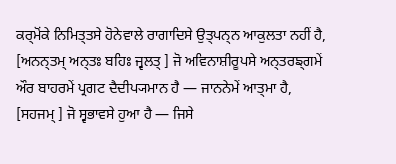ਕਰ੍ਮੋਂਕੇ ਨਿਮਿਤ੍ਤਸੇ ਹੋਨੇਵਾਲੇ ਰਾਗਾਦਿਸੇ ਉਤ੍ਪਨ੍ਨ ਆਕੁਲਤਾ ਨਹੀਂ ਹੈ, [ਅਨਨ੍ਤਮ੍ ਅਨ੍ਤਃ ਬਹਿਃ ਜ੍ਵਲਤ੍ ] ਜੋ ਅਵਿਨਾਸ਼ੀਰੂਪਸੇ ਅਨ੍ਤਰਙ੍ਗਮੇਂ ਔਰ ਬਾਹਰਮੇਂ ਪ੍ਰਗਟ ਦੈਦੀਪ੍ਯਮਾਨ ਹੈ — ਜਾਨਨੇਮੇਂ ਆਤ੍ਮਾ ਹੈ, [ਸਹਜਮ੍ ] ਜੋ ਸ੍ਵਭਾਵਸੇ ਹੁਆ ਹੈ — ਜਿਸੇ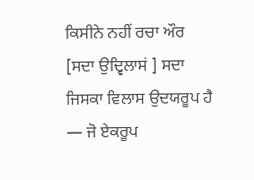ਕਿਸੀਨੇ ਨਹੀਂ ਰਚਾ ਔਰ [ਸਦਾ ਉਦ੍ਵਿਲਾਸਂ ] ਸਦਾ ਜਿਸਕਾ ਵਿਲਾਸ ਉਦਯਰੂਪ ਹੈ — ਜੋ ਏਕਰੂਪ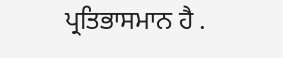ਪ੍ਰਤਿਭਾਸਮਾਨ ਹੈ .